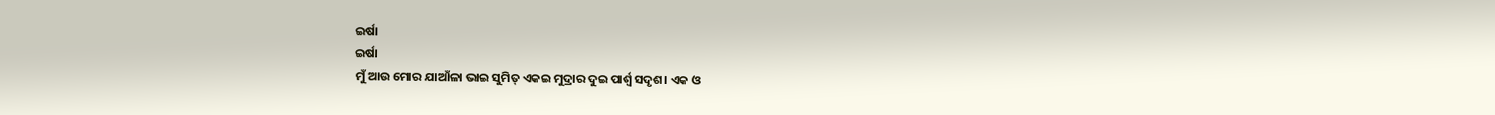ଇର୍ଷା
ଇର୍ଷା
ମୁଁ ଆଉ ମୋର ଯାଆଁଳା ଭାଇ ସୁମିତ୍ ଏକଇ ମୁଦ୍ରାର ଦୁଇ ପାର୍ଶ୍ଵ ସଦୃଶ। ଏକ ଓ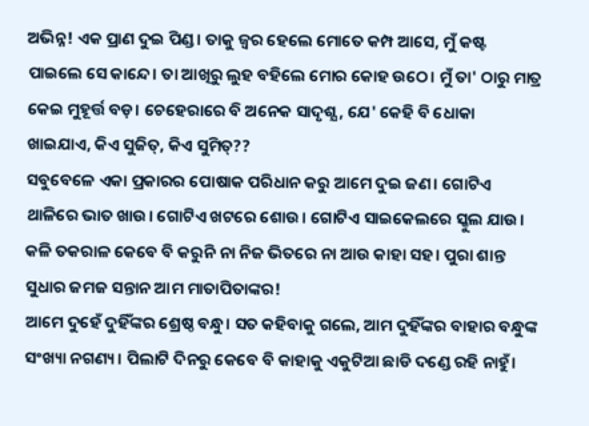ଅଭିନ୍ନ! ଏକ ପ୍ରାଣ ଦୁଇ ପିଣ୍ଡ। ତାକୁ ଜ୍ଵର ହେଲେ ମୋତେ କମ୍ପ ଆସେ, ମୁଁ କଷ୍ଟ ପାଇଲେ ସେ କାନ୍ଦେ। ତା ଆଖିରୁ ଲୁହ ବହିଲେ ମୋର କୋହ ଉଠେ। ମୁଁ ତା' ଠାରୁ ମାତ୍ର କେଇ ମୁହୂର୍ତ୍ତ ବଡ଼। ଚେହେରାରେ ବି ଅନେକ ସାଦୃଶ୍ଯ, ଯେ' କେହି ବି ଧୋକା ଖାଇଯାଏ, କିଏ ସୁଜିତ୍, କିଏ ସୁମିତ୍??
ସବୁବେଳେ ଏକା ପ୍ରକାରର ପୋଷାକ ପରିଧାନ କରୁ ଆମେ ଦୁଇ ଜଣ। ଗୋଟିଏ ଥାଳିରେ ଭାତ ଖାଉ। ଗୋଟିଏ ଖଟରେ ଶୋଉ। ଗୋଟିଏ ସାଇକେଲରେ ସ୍କୁଲ ଯାଉ। କଳି ତକରାଳ କେବେ ବି କରୁନି ନା ନିଜ ଭିତରେ ନା ଆଉ କାହା ସହ। ପୁରା ଶାନ୍ତ ସୁଧାର ଜମଜ ସନ୍ତାନ ଆମ ମାତାପିତାଙ୍କର!
ଆମେ ଦୁହେଁ ଦୁହିଁଙ୍କର ଶ୍ରେଷ୍ଠ ବନ୍ଧୁ। ସତ କହିବାକୁ ଗଲେ, ଆମ ଦୁହିଁଙ୍କର ବାହାର ବନ୍ଧୁଙ୍କ ସଂଖ୍ୟା ନଗଣ୍ୟ। ପିଲାଟି ଦିନରୁ କେବେ ବି କାହାକୁ ଏକୁଟିଆ ଛାଡି ଦଣ୍ଡେ ରହି ନାହୁଁ।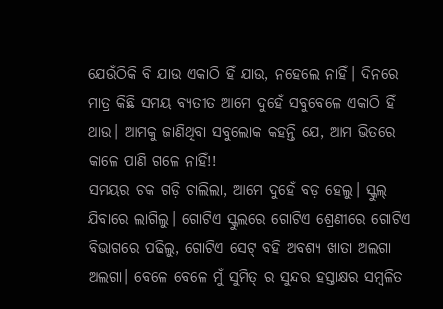ଯେଉଁଠିକି ବି ଯାଉ ଏକାଠି ହିଁ ଯାଉ, ନହେଲେ ନାହିଁ। ଦିନରେ ମାତ୍ର କିଛି ସମୟ ବ୍ୟତୀତ ଆମେ ଦୁହେଁ ସବୁବେଳେ ଏକାଠି ହିଁ ଥାଉ। ଆମକୁ ଜାଣିଥିବା ସବୁଲୋକ କହନ୍ତି ଯେ, ଆମ ଭିତରେ କାଳେ ପାଣି ଗଳେ ନାହିଁ!!
ସମୟର ଚକ ଗଡ଼ି ଚାଲିଲା, ଆମେ ଦୁହେଁ ବଡ଼ ହେଲୁ। ସ୍କୁଲ୍ ଯିବାରେ ଲାଗିଲୁ। ଗୋଟିଏ ସ୍କୁଲରେ ଗୋଟିଏ ଶ୍ରେଣୀରେ ଗୋଟିଏ ବିଭାଗରେ ପଢିଲୁ, ଗୋଟିଏ ସେଟ୍ ବହି ଅବଶ୍ୟ ଖାତା ଅଲଗା ଅଲଗା। ବେଳେ ବେଳେ ମୁଁ ସୁମିତ୍ ର ସୁନ୍ଦର ହସ୍ତାକ୍ଷର ସମ୍ବଳିତ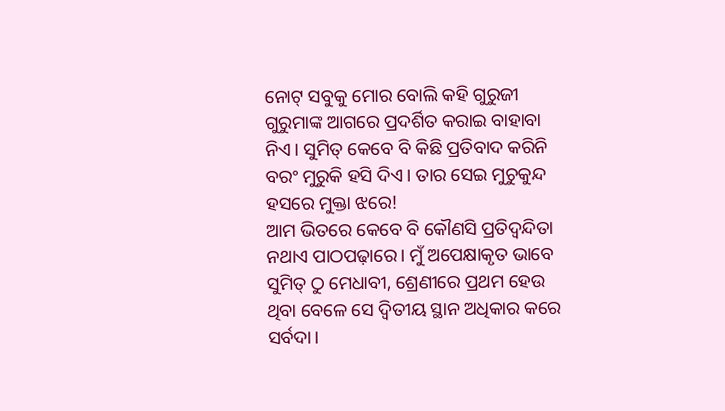ନୋଟ୍ ସବୁକୁ ମୋର ବୋଲି କହି ଗୁରୁଜୀ ଗୁରୁମାଙ୍କ ଆଗରେ ପ୍ରଦର୍ଶିତ କରାଇ ବାହାବା ନିଏ। ସୁମିତ୍ କେବେ ବି କିଛି ପ୍ରତିବାଦ କରିନି ବରଂ ମୁରୁକି ହସି ଦିଏ। ତାର ସେଇ ମୁଚୁକୁନ୍ଦ ହସରେ ମୁକ୍ତା ଝରେ!
ଆମ ଭିତରେ କେବେ ବି କୌଣସି ପ୍ରତିଦ୍ୱନ୍ଦିତା ନଥାଏ ପାଠପଢ଼ାରେ। ମୁଁ ଅପେକ୍ଷାକୃତ ଭାବେ ସୁମିତ୍ ଠୁ ମେଧାବୀ, ଶ୍ରେଣୀରେ ପ୍ରଥମ ହେଉ ଥିବା ବେଳେ ସେ ଦ୍ବିତୀୟ ସ୍ଥାନ ଅଧିକାର କରେ ସର୍ବଦା।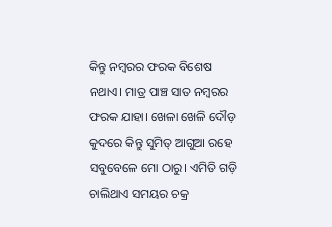କିନ୍ତୁ ନମ୍ବରର ଫରକ ବିଶେଷ ନଥାଏ। ମାତ୍ର ପାଞ୍ଚ ସାତ ନମ୍ବରର ଫରକ ଯାହା। ଖେଳା ଖେଳି ଦୌଡ଼ କୁଦରେ କିନ୍ତୁ ସୁମିତ୍ ଆଗୁଆ ରହେ ସବୁବେଳେ ମୋ ଠାରୁ। ଏମିତି ଗଡ଼ି ଚାଲିଥାଏ ସମୟର ଚକ୍ର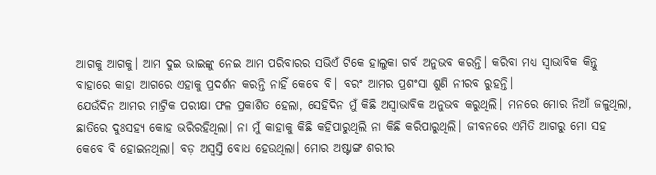ଆଗକୁ ଆଗକୁ। ଆମ ଦୁଇ ଭାଇଙ୍କୁ ନେଇ ଆମ ପରିବାରର ସଭିଏଁ ଟିକେ ହାଲୁକା ଗର୍ବ ଅନୁଭବ କରନ୍ତି। କରିବା ମଧ୍ୟ ସ୍ବାଭାବିକ କିନ୍ତୁ ବାହାରେ କାହା ଆଗରେ ଏହାକୁ ପ୍ରଦର୍ଶନ କରନ୍ତି ନାହିଁ କେବେ ବି। ବରଂ ଆମର ପ୍ରଶଂସା ଶୁଣି ନୀରବ ରୁହନ୍ତି।
ଯେଉଁଦିନ ଆମର ମାଟ୍ରିକ ପରୀକ୍ଷା ଫଳ ପ୍ରକାଶିତ ହେଲା, ସେହିଦିନ ମୁଁ କିଛି ଅସ୍ବାଭାବିକ ଅନୁଭବ କରୁଥିଲି। ମନରେ ମୋର ନିଆଁ ଜଳୁଥିଲା, ଛାତିରେ ଦୁଃସହ୍ଯ କୋହ ଭରିରହିଥିଲା। ନା ମୁଁ କାହାକୁ କିଛି କହିପାରୁଥିଲି ନା କିଛି କରିପାରୁଥିଲି। ଜୀବନରେ ଏମିତି ଆଗରୁ ମୋ ସହ କେବେ ବି ହୋଇନଥିଲା। ବଡ଼ ଅସ୍ବସ୍ତି ବୋଧ ହେଉଥିଲା। ମୋର ଅଷ୍ଟାଙ୍ଗ ଶରୀର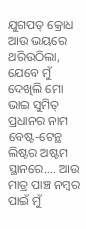ଯୁଗପତ୍ କ୍ରୋଧ ଆଉ ଭୟରେ ଥରିଉଠିଲା, ଯେବେ ମୁଁ ଦେଖିଲି ମୋ ଭାଇ ସୁମିତ୍ ପ୍ରଧାନର ନାମ ବେଷ୍ଟ-ଟେନ୍ଥ ଲିଷ୍ଟର ଅଷ୍ଟମ ସ୍ଥାନରେ.... ଆଉ ମାତ୍ର ପାଞ୍ଚ ନମ୍ବର ପାଇଁ ମୁଁ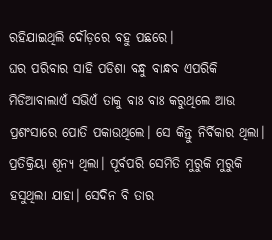ରହିଯାଇଥିଲି ଦୌଡ଼ରେ ବହୁ ପଛରେ।
ଘର ପରିବାର ସାହି ପଡିଶା ବନ୍ଧୁ ବାନ୍ଧବ ଏପରିକି ମିଡିଆବାଲାଏଁ ସଭିଏଁ ତାକୁ ବାଃ ବାଃ କରୁଥିଲେ ଆଉ ପ୍ରଶଂସାରେ ପୋତି ପକାଉଥିଲେ। ସେ କିନ୍ତୁ ନିର୍ବିକାର ଥିଲା। ପ୍ରତିକ୍ରିୟା ଶୂନ୍ଯ ଥିଲା। ପୂର୍ବପରି ସେମିତି ମୁରୁକି ମୁରୁକି ହସୁଥିଲା ଯାହା। ସେଦିନ ବି ତାର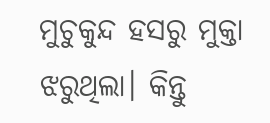ମୁଚୁକୁନ୍ଦ ହସରୁ ମୁକ୍ତା ଝରୁଥିଲା। କିନ୍ତୁ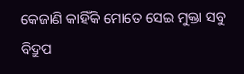କେଜାଣି କାହିଁକି ମୋତେ ସେଇ ମୁକ୍ତା ସବୁ ବିଦ୍ରୁପ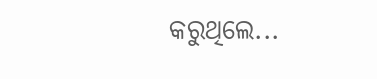କରୁଥିଲେ...